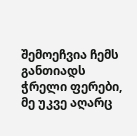შემოეჩვია ჩემს განთიადს ჭრელი ფერები,
მე უკვე აღარც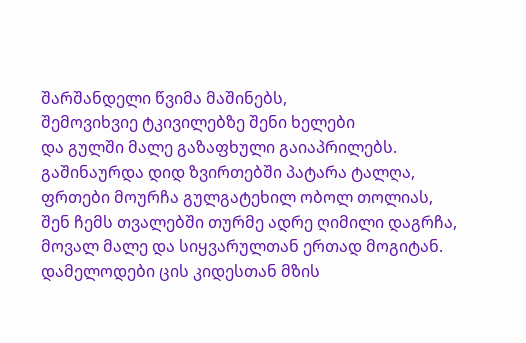შარშანდელი წვიმა მაშინებს,
შემოვიხვიე ტკივილებზე შენი ხელები
და გულში მალე გაზაფხული გაიაპრილებს.
გაშინაურდა დიდ ზვირთებში პატარა ტალღა,
ფრთები მოურჩა გულგატეხილ ობოლ თოლიას,
შენ ჩემს თვალებში თურმე ადრე ღიმილი დაგრჩა,
მოვალ მალე და სიყვარულთან ერთად მოგიტან.
დამელოდები ცის კიდესთან მზის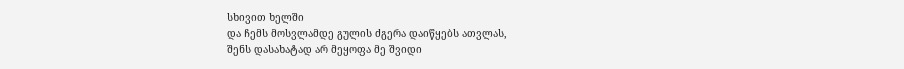სხივით ხელში
და ჩემს მოსვლამდე გულის ძგერა დაიწყებს ათვლას,
შენს დასახატად არ მეყოფა მე შვიდი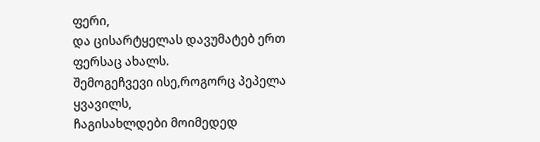ფერი,
და ცისარტყელას დავუმატებ ერთ ფერსაც ახალს.
შემოგეჩვევი ისე,როგორც პეპელა ყვავილს,
ჩაგისახლდები მოიმედედ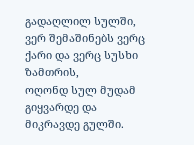გადაღლილ სულში,
ვერ შემაშინებს ვერც ქარი და ვერც სუსხი ზამთრის,
ოღონდ სულ მუდამ გიყვარდე და მიკრავდე გულში.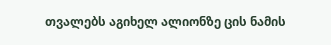თვალებს აგიხელ ალიონზე ცის ნამის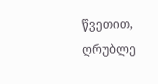წვეთით,
ღრუბლე